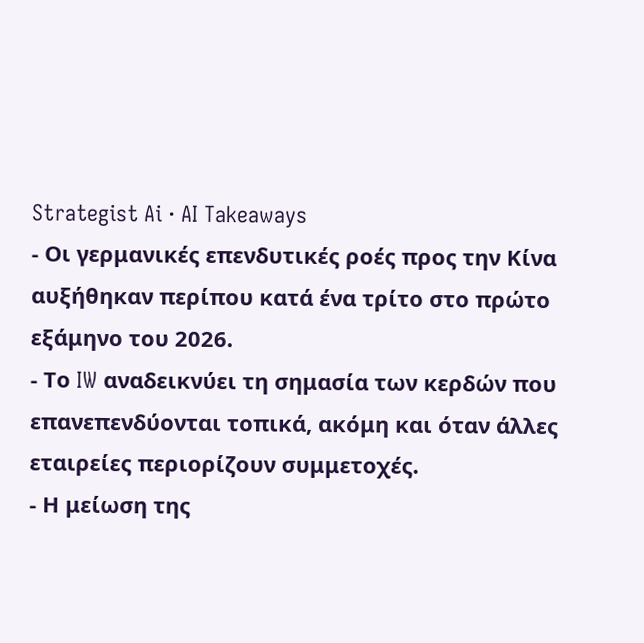Strategist Ai · AI Takeaways
- Οι γερμανικές επενδυτικές ροές προς την Κίνα αυξήθηκαν περίπου κατά ένα τρίτο στο πρώτο εξάμηνο του 2026.
- Το IW αναδεικνύει τη σημασία των κερδών που επανεπενδύονται τοπικά, ακόμη και όταν άλλες εταιρείες περιορίζουν συμμετοχές.
- Η μείωση της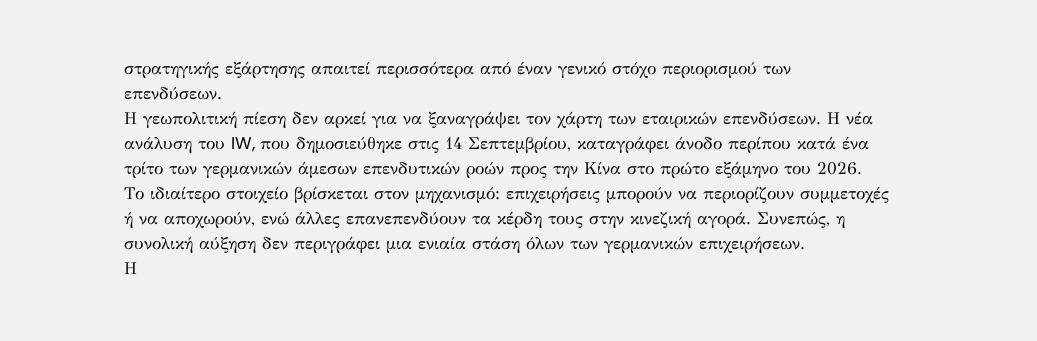στρατηγικής εξάρτησης απαιτεί περισσότερα από έναν γενικό στόχο περιορισμού των επενδύσεων.
Η γεωπολιτική πίεση δεν αρκεί για να ξαναγράψει τον χάρτη των εταιρικών επενδύσεων. Η νέα ανάλυση του IW, που δημοσιεύθηκε στις 14 Σεπτεμβρίου, καταγράφει άνοδο περίπου κατά ένα τρίτο των γερμανικών άμεσων επενδυτικών ροών προς την Κίνα στο πρώτο εξάμηνο του 2026.
Το ιδιαίτερο στοιχείο βρίσκεται στον μηχανισμό: επιχειρήσεις μπορούν να περιορίζουν συμμετοχές ή να αποχωρούν, ενώ άλλες επανεπενδύουν τα κέρδη τους στην κινεζική αγορά. Συνεπώς, η συνολική αύξηση δεν περιγράφει μια ενιαία στάση όλων των γερμανικών επιχειρήσεων.
Η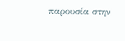παρουσία στην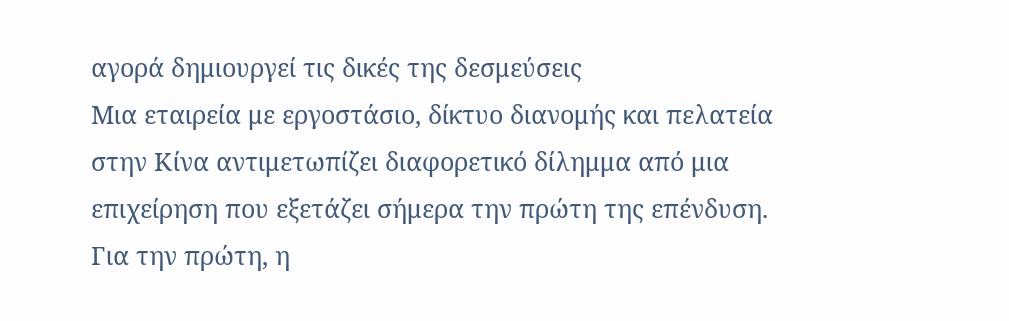αγορά δημιουργεί τις δικές της δεσμεύσεις
Μια εταιρεία με εργοστάσιο, δίκτυο διανομής και πελατεία στην Κίνα αντιμετωπίζει διαφορετικό δίλημμα από μια επιχείρηση που εξετάζει σήμερα την πρώτη της επένδυση. Για την πρώτη, η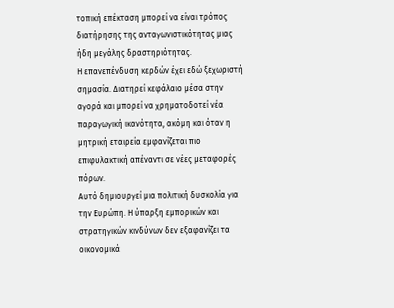τοπική επέκταση μπορεί να είναι τρόπος διατήρησης της ανταγωνιστικότητας μιας ήδη μεγάλης δραστηριότητας.
Η επανεπένδυση κερδών έχει εδώ ξεχωριστή σημασία. Διατηρεί κεφάλαιο μέσα στην αγορά και μπορεί να χρηματοδοτεί νέα παραγωγική ικανότητα, ακόμη και όταν η μητρική εταιρεία εμφανίζεται πιο επιφυλακτική απέναντι σε νέες μεταφορές πόρων.
Αυτό δημιουργεί μια πολιτική δυσκολία για την Ευρώπη. Η ύπαρξη εμπορικών και στρατηγικών κινδύνων δεν εξαφανίζει τα οικονομικά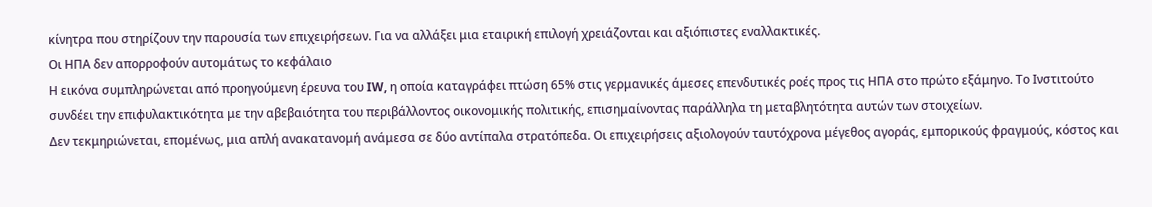κίνητρα που στηρίζουν την παρουσία των επιχειρήσεων. Για να αλλάξει μια εταιρική επιλογή χρειάζονται και αξιόπιστες εναλλακτικές.
Οι ΗΠΑ δεν απορροφούν αυτομάτως το κεφάλαιο
Η εικόνα συμπληρώνεται από προηγούμενη έρευνα του IW, η οποία καταγράφει πτώση 65% στις γερμανικές άμεσες επενδυτικές ροές προς τις ΗΠΑ στο πρώτο εξάμηνο. Το Ινστιτούτο συνδέει την επιφυλακτικότητα με την αβεβαιότητα του περιβάλλοντος οικονομικής πολιτικής, επισημαίνοντας παράλληλα τη μεταβλητότητα αυτών των στοιχείων.
Δεν τεκμηριώνεται, επομένως, μια απλή ανακατανομή ανάμεσα σε δύο αντίπαλα στρατόπεδα. Οι επιχειρήσεις αξιολογούν ταυτόχρονα μέγεθος αγοράς, εμπορικούς φραγμούς, κόστος και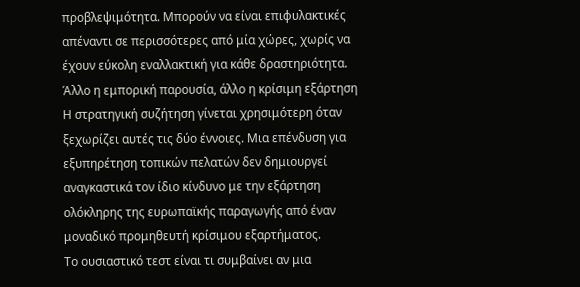προβλεψιμότητα. Μπορούν να είναι επιφυλακτικές απέναντι σε περισσότερες από μία χώρες, χωρίς να έχουν εύκολη εναλλακτική για κάθε δραστηριότητα.
Άλλο η εμπορική παρουσία, άλλο η κρίσιμη εξάρτηση
Η στρατηγική συζήτηση γίνεται χρησιμότερη όταν ξεχωρίζει αυτές τις δύο έννοιες. Μια επένδυση για εξυπηρέτηση τοπικών πελατών δεν δημιουργεί αναγκαστικά τον ίδιο κίνδυνο με την εξάρτηση ολόκληρης της ευρωπαϊκής παραγωγής από έναν μοναδικό προμηθευτή κρίσιμου εξαρτήματος.
Το ουσιαστικό τεστ είναι τι συμβαίνει αν μια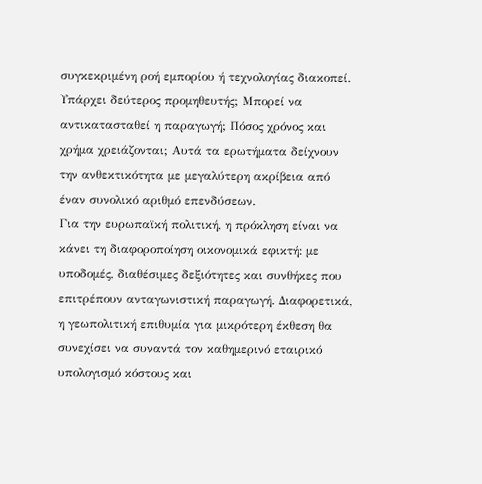συγκεκριμένη ροή εμπορίου ή τεχνολογίας διακοπεί. Υπάρχει δεύτερος προμηθευτής; Μπορεί να αντικατασταθεί η παραγωγή; Πόσος χρόνος και χρήμα χρειάζονται; Αυτά τα ερωτήματα δείχνουν την ανθεκτικότητα με μεγαλύτερη ακρίβεια από έναν συνολικό αριθμό επενδύσεων.
Για την ευρωπαϊκή πολιτική, η πρόκληση είναι να κάνει τη διαφοροποίηση οικονομικά εφικτή: με υποδομές, διαθέσιμες δεξιότητες και συνθήκες που επιτρέπουν ανταγωνιστική παραγωγή. Διαφορετικά, η γεωπολιτική επιθυμία για μικρότερη έκθεση θα συνεχίσει να συναντά τον καθημερινό εταιρικό υπολογισμό κόστους και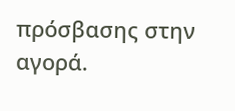πρόσβασης στην αγορά.